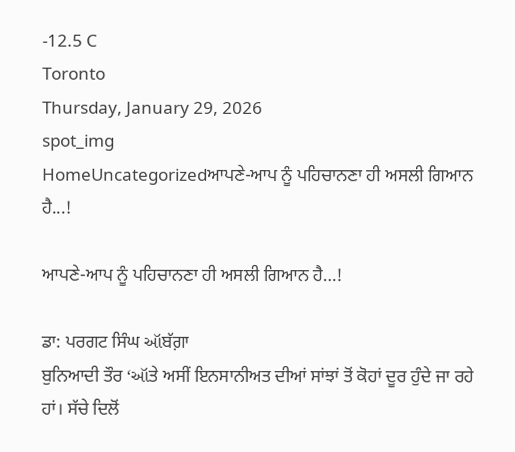-12.5 C
Toronto
Thursday, January 29, 2026
spot_img
HomeUncategorizedਆਪਣੇ-ਆਪ ਨੂੰ ਪਹਿਚਾਨਣਾ ਹੀ ਅਸਲੀ ਗਿਆਨ ਹੈ...!

ਆਪਣੇ-ਆਪ ਨੂੰ ਪਹਿਚਾਨਣਾ ਹੀ ਅਸਲੀ ਗਿਆਨ ਹੈ…!

ਡਾ: ਪਰਗਟ ਸਿੰਘ ઑਬੱਗ਼ਾ
ਬੁਨਿਆਦੀ ਤੌਰ ‘ઑਤੇ ਅਸੀਂ ਇਨਸਾਨੀਅਤ ਦੀਆਂ ਸਾਂਝਾਂ ਤੋਂ ਕੋਹਾਂ ਦੂਰ ਹੁੰਦੇ ਜਾ ਰਹੇ ਹਾਂ। ਸੱਚੇ ਦਿਲੋਂ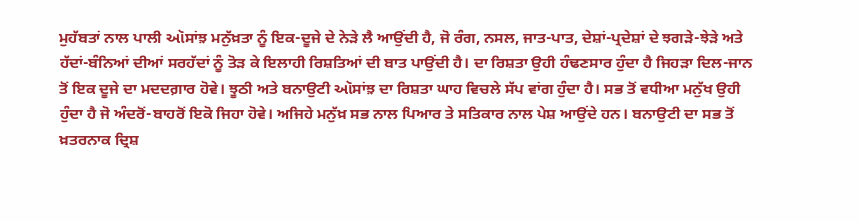ਮੁਹੱਬਤਾਂ ਨਾਲ ਪਾਲੀ ઑਸਾਂਝ਼ ਮਨੁੱਖ਼ਤਾ ਨੂੰ ਇਕ-ਦੂਜੇ ਦੇ ਨੇੜੇ ਲੈ ਆਉਂਦੀ ਹੈ, ਜੋ ਰੰਗ, ਨਸਲ, ਜਾਤ-ਪਾਤ, ਦੇਸ਼ਾਂ-ਪ੍ਰਦੇਸ਼ਾਂ ਦੇ ਝਗੜੇ-ਝੇੜੇ ਅਤੇ ਹੱਦਾਂ-ਬੰਨਿਆਂ ਦੀਆਂ ਸਰਹੱਦਾਂ ਨੂੰ ਤੋੜ ਕੇ ਇਲਾਹੀ ਰਿਸ਼ਤਿਆਂ ਦੀ ਬਾਤ ਪਾਉਂਦੀ ਹੈ। ਦਾ ਰਿਸ਼ਤਾ ਉਹੀ ਹੰਢਣਸਾਰ ਹੁੰਦਾ ਹੈ ਜਿਹੜਾ ਦਿਲ-ਜਾਨ ਤੋਂ ਇਕ ਦੂਜੇ ਦਾ ਮਦਦਗ਼ਾਰ ਹੋਵੇ। ਝੂਠੀ ਅਤੇ ਬਨਾਉਟੀ ઑਸਾਂਝ਼ ਦਾ ਰਿਸ਼ਤਾ ਘਾਹ ਵਿਚਲੇ ਸੱਪ ਵਾਂਗ ਹੁੰਦਾ ਹੈ। ਸਭ ਤੋਂ ਵਧੀਆ ਮਨੁੱਖ ਉਹੀ ਹੁੰਦਾ ਹੈ ਜੋ ਅੰਦਰੋਂ-ਬਾਹਰੋਂ ਇਕੋ ਜਿਹਾ ਹੋਵੇ। ਅਜਿਹੇ ਮਨੁੱਖ਼ ਸਭ ਨਾਲ ਪਿਆਰ ਤੇ ਸਤਿਕਾਰ ਨਾਲ ਪੇਸ਼ ਆਉਂਦੇ ਹਨ। ਬਨਾਉਟੀ ਦਾ ਸਭ ਤੋਂ ਖ਼ਤਰਨਾਕ ਦ੍ਰਿਸ਼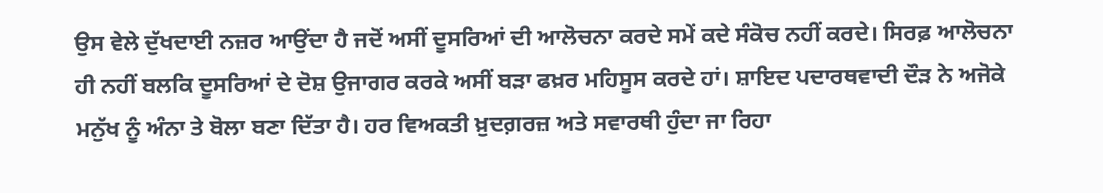ਉਸ ਵੇਲੇ ਦੁੱਖਦਾਈ ਨਜ਼ਰ ਆਉਂਦਾ ਹੈ ਜਦੋਂ ਅਸੀਂ ਦੂਸਰਿਆਂ ਦੀ ਆਲੋਚਨਾ ਕਰਦੇ ਸਮੇਂ ਕਦੇ ਸੰਕੋਚ ਨਹੀਂ ਕਰਦੇ। ਸਿਰਫ਼ ਆਲੋਚਨਾ ਹੀ ਨਹੀਂ ਬਲਕਿ ਦੂਸਰਿਆਂ ਦੇ ਦੋਸ਼ ਉਜਾਗਰ ਕਰਕੇ ਅਸੀਂ ਬੜਾ ਫਖ਼ਰ ਮਹਿਸੂਸ ਕਰਦੇ ਹਾਂ। ਸ਼ਾਇਦ ਪਦਾਰਥਵਾਦੀ ਦੌੜ ਨੇ ਅਜੋਕੇ ਮਨੁੱਖ ਨੂੰ ਅੰਨਾ ਤੇ ਬੋਲਾ ਬਣਾ ਦਿੱਤਾ ਹੈ। ਹਰ ਵਿਅਕਤੀ ਖ਼ੁਦਗ਼ਰਜ਼ ਅਤੇ ਸਵਾਰਥੀ ਹੁੰਦਾ ਜਾ ਰਿਹਾ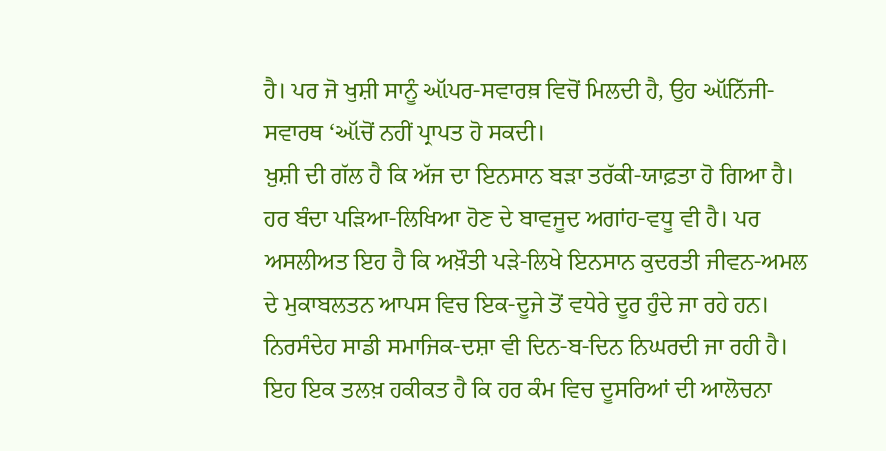ਹੈ। ਪਰ ਜੋ ਖੁਸ਼ੀ ਸਾਨੂੰ ઑਪਰ-ਸਵਾਰਥ਼ ਵਿਚੋਂ ਮਿਲਦੀ ਹੈ, ਉਹ ઑਨਿੱਜੀ-ਸਵਾਰਥ ‘ઑਚੋਂ ਨਹੀਂ ਪ੍ਰਾਪਤ ਹੋ ਸਕਦੀ।
ਖ਼ੁਸ਼ੀ ਦੀ ਗੱਲ ਹੈ ਕਿ ਅੱਜ ਦਾ ਇਨਸਾਨ ਬੜਾ ਤਰੱਕੀ-ਯਾਫ਼ਤਾ ਹੋ ਗਿਆ ਹੈ। ਹਰ ਬੰਦਾ ਪੜਿਆ-ਲਿਖਿਆ ਹੋਣ ਦੇ ਬਾਵਜੂਦ ਅਗਾਂਹ-ਵਧੂ ਵੀ ਹੈ। ਪਰ ਅਸਲੀਅਤ ਇਹ ਹੈ ਕਿ ਅਖ਼ੌਤੀ ਪੜੇ-ਲਿਖੇ ਇਨਸਾਨ ਕੁਦਰਤੀ ਜੀਵਨ-ਅਮਲ ਦੇ ਮੁਕਾਬਲਤਨ ਆਪਸ ਵਿਚ ਇਕ-ਦੂਜੇ ਤੋਂ ਵਧੇਰੇ ਦੂਰ ਹੁੰਦੇ ਜਾ ਰਹੇ ਹਨ। ਨਿਰਸੰਦੇਹ ਸਾਡੀ ਸਮਾਜਿਕ-ਦਸ਼ਾ ਵੀ ਦਿਨ-ਬ-ਦਿਨ ਨਿਘਰਦੀ ਜਾ ਰਹੀ ਹੈ। ਇਹ ਇਕ ਤਲਖ਼ ਹਕੀਕਤ ਹੈ ਕਿ ਹਰ ਕੰਮ ਵਿਚ ਦੂਸਰਿਆਂ ਦੀ ਆਲੋਚਨਾ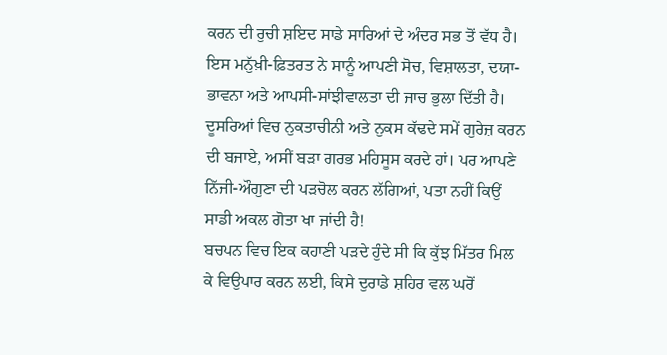ਕਰਨ ਦੀ ਰੁਚੀ ਸ਼ਇਦ ਸਾਡੇ ਸਾਰਿਆਂ ਦੇ ਅੰਦਰ ਸਭ ਤੋਂ ਵੱਧ ਹੈ। ਇਸ ਮਨੁੱਖ਼ੀ-ਫ਼ਿਤਰਤ ਨੇ ਸਾਨੂੰ ਆਪਣੀ ਸੋਚ, ਵਿਸ਼ਾਲਤਾ, ਦਯਾ-ਭਾਵਨਾ ਅਤੇ ਆਪਸੀ-ਸਾਂਝੀਵਾਲਤਾ ਦੀ ਜਾਚ ਭੁਲਾ ਦਿੱਤੀ ਹੈ। ਦੂਸਰਿਆਂ ਵਿਚ ਨੁਕਤਾਚੀਨੀ ਅਤੇ ਨੁਕਸ ਕੱਢਦੇ ਸਮੇਂ ਗੁਰੇਜ਼ ਕਰਨ ਦੀ ਬਜਾਏ, ਅਸੀਂ ਬੜਾ ਗਰਭ ਮਹਿਸੂਸ ਕਰਦੇ ਹਾਂ। ਪਰ ਆਪਣੇ ਨਿੱਜੀ-ਔਗੁਣਾ ਦੀ ਪੜਚੋਲ ਕਰਨ ਲੱਗਿਆਂ, ਪਤਾ ਨਹੀਂ ਕਿਉਂ ਸਾਡੀ ਅਕਲ ਗੋਤਾ ਖਾ ਜਾਂਦੀ ਹੈ!
ਬਚਪਨ ਵਿਚ ਇਕ ਕਹਾਣੀ ਪੜਦੇ ਹੁੰਦੇ ਸੀ ਕਿ ਕੁੱਝ ਮਿੱਤਰ ਮਿਲ ਕੇ ਵਿਉਪਾਰ ਕਰਨ ਲਈ, ਕਿਸੇ ਦੁਰਾਡੇ ਸ਼ਹਿਰ ਵਲ ਘਰੋਂ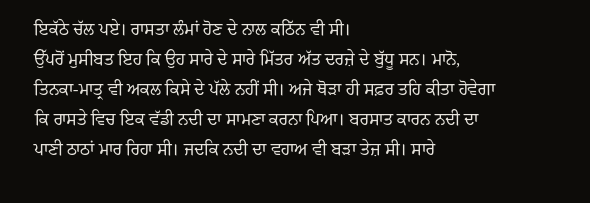ਇਕੱਠੇ ਚੱਲ ਪਏ। ਰਾਸਤਾ ਲੰਮਾਂ ਹੋਣ ਦੇ ਨਾਲ ਕਠਿੱਨ ਵੀ ਸੀ।
ਉੱਪਰੋਂ ਮੁਸੀਬਤ ਇਹ ਕਿ ਉਹ ਸਾਰੇ ਦੇ ਸਾਰੇ ਮਿੱਤਰ ਅੱਤ ਦਰਜ਼ੇ ਦੇ ਬੁੱਧੂ ਸਨ। ਮਾਨੋ, ਤਿਨਕਾ-ਮਾਤ੍ਰ ਵੀ ਅਕਲ ਕਿਸੇ ਦੇ ਪੱਲੇ ਨਹੀਂ ਸੀ। ਅਜੇ ਥੋੜਾ ਹੀ ਸਫ਼ਰ ਤਹਿ ਕੀਤਾ ਹੋਵੇਗਾ ਕਿ ਰਾਸਤੇ ਵਿਚ ਇਕ ਵੱਡੀ ਨਦੀ ਦਾ ਸਾਮਣਾ ਕਰਨਾ ਪਿਆ। ਬਰਸਾਤ ਕਾਰਨ ਨਦੀ ਦਾ ਪਾਣੀ ਠਾਠਾਂ ਮਾਰ ਰਿਹਾ ਸੀ। ਜਦਕਿ ਨਦੀ ਦਾ ਵਹਾਅ ਵੀ ਬੜਾ ਤੇਜ਼ ਸੀ। ਸਾਰੇ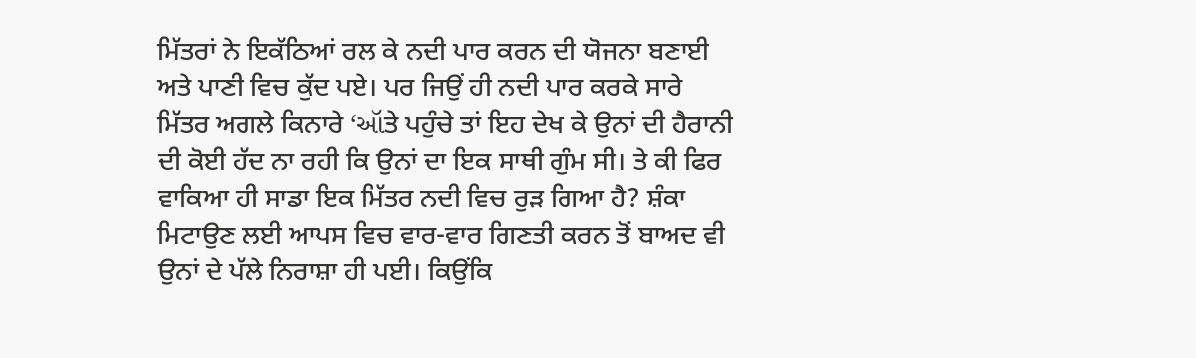ਮਿੱਤਰਾਂ ਨੇ ਇਕੱਠਿਆਂ ਰਲ ਕੇ ਨਦੀ ਪਾਰ ਕਰਨ ਦੀ ਯੋਜਨਾ ਬਣਾਈ ਅਤੇ ਪਾਣੀ ਵਿਚ ਕੁੱਦ ਪਏ। ਪਰ ਜਿਉਂ ਹੀ ਨਦੀ ਪਾਰ ਕਰਕੇ ਸਾਰੇ ਮਿੱਤਰ ਅਗਲੇ ਕਿਨਾਰੇ ‘ઑਤੇ ਪਹੁੰਚੇ ਤਾਂ ਇਹ ਦੇਖ ਕੇ ਉਨਾਂ ਦੀ ਹੈਰਾਨੀ ਦੀ ਕੋਈ ਹੱਦ ਨਾ ਰਹੀ ਕਿ ਉਨਾਂ ਦਾ ਇਕ ਸਾਥੀ ਗੁੰਮ ਸੀ। ਤੇ ਕੀ ਫਿਰ ਵਾਕਿਆ ਹੀ ਸਾਡਾ ਇਕ ਮਿੱਤਰ ਨਦੀ ਵਿਚ ਰੁੜ ਗਿਆ ਹੈ? ਸ਼ੰਕਾ ਮਿਟਾਉਣ ਲਈ ਆਪਸ ਵਿਚ ਵਾਰ-ਵਾਰ ਗਿਣਤੀ ਕਰਨ ਤੋਂ ਬਾਅਦ ਵੀ ਉਨਾਂ ਦੇ ਪੱਲੇ ਨਿਰਾਸ਼ਾ ਹੀ ਪਈ। ਕਿਉਂਕਿ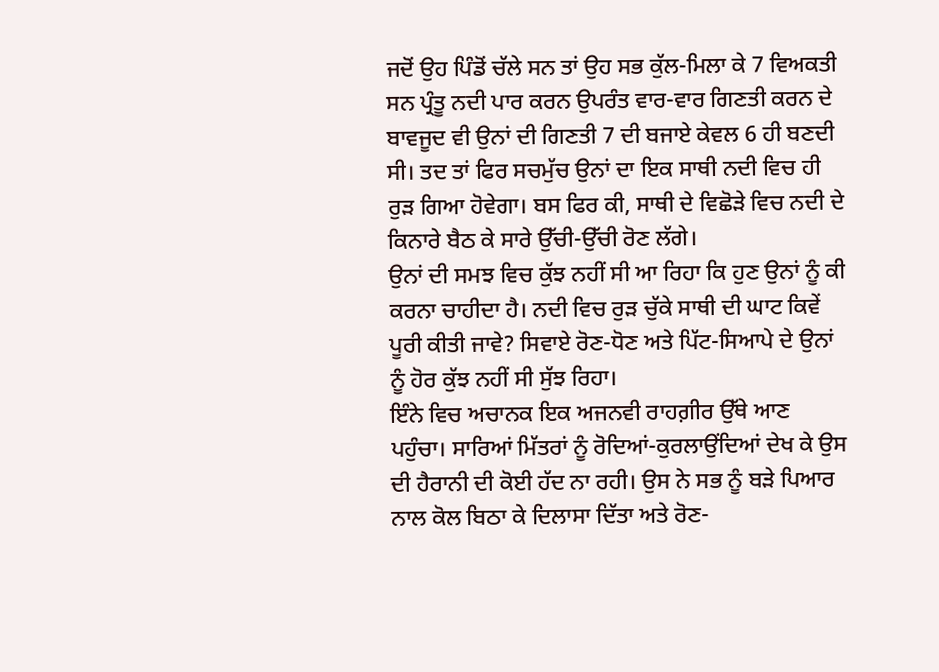ਜਦੋਂ ਉਹ ਪਿੰਡੋਂ ਚੱਲੇ ਸਨ ਤਾਂ ਉਹ ਸਭ ਕੁੱਲ-ਮਿਲਾ ਕੇ 7 ਵਿਅਕਤੀ ਸਨ ਪ੍ਰੰਤੂ ਨਦੀ ਪਾਰ ਕਰਨ ਉਪਰੰਤ ਵਾਰ-ਵਾਰ ਗਿਣਤੀ ਕਰਨ ਦੇ ਬਾਵਜੂਦ ਵੀ ਉਨਾਂ ਦੀ ਗਿਣਤੀ 7 ਦੀ ਬਜਾਏ ਕੇਵਲ 6 ਹੀ ਬਣਦੀ ਸੀ। ਤਦ ਤਾਂ ਫਿਰ ਸਚਮੁੱਚ ਉਨਾਂ ਦਾ ਇਕ ਸਾਥੀ ਨਦੀ ਵਿਚ ਹੀ ਰੁੜ ਗਿਆ ਹੋਵੇਗਾ। ਬਸ ਫਿਰ ਕੀ, ਸਾਥੀ ਦੇ ਵਿਛੋੜੇ ਵਿਚ ਨਦੀ ਦੇ ਕਿਨਾਰੇ ਬੈਠ ਕੇ ਸਾਰੇ ਉੱਚੀ-ਉੱਚੀ ਰੋਣ ਲੱਗੇ।
ਉਨਾਂ ਦੀ ਸਮਝ ਵਿਚ ਕੁੱਝ ਨਹੀਂ ਸੀ ਆ ਰਿਹਾ ਕਿ ਹੁਣ ਉਨਾਂ ਨੂੰ ਕੀ ਕਰਨਾ ਚਾਹੀਦਾ ਹੈ। ਨਦੀ ਵਿਚ ਰੁੜ ਚੁੱਕੇ ਸਾਥੀ ਦੀ ਘਾਟ ਕਿਵੇਂ ਪੂਰੀ ਕੀਤੀ ਜਾਵੇ? ਸਿਵਾਏ ਰੋਣ-ਧੋਣ ਅਤੇ ਪਿੱਟ-ਸਿਆਪੇ ਦੇ ਉਨਾਂ ਨੂੰ ਹੋਰ ਕੁੱਝ ਨਹੀਂ ਸੀ ਸੁੱਝ ਰਿਹਾ।
ਇੰਨੇ ਵਿਚ ਅਚਾਨਕ ਇਕ ਅਜਨਵੀ ਰਾਹਗ਼ੀਰ ਉੱਥੇ ਆਣ ਪਹੁੰਚਾ। ਸਾਰਿਆਂ ਮਿੱਤਰਾਂ ਨੂੰ ਰੋਦਿਆਂ-ਕੁਰਲਾਉਂਦਿਆਂ ਦੇਖ ਕੇ ਉਸ ਦੀ ਹੈਰਾਨੀ ਦੀ ਕੋਈ ਹੱਦ ਨਾ ਰਹੀ। ਉਸ ਨੇ ਸਭ ਨੂੰ ਬੜੇ ਪਿਆਰ ਨਾਲ ਕੋਲ ਬਿਠਾ ਕੇ ਦਿਲਾਸਾ ਦਿੱਤਾ ਅਤੇ ਰੋਣ-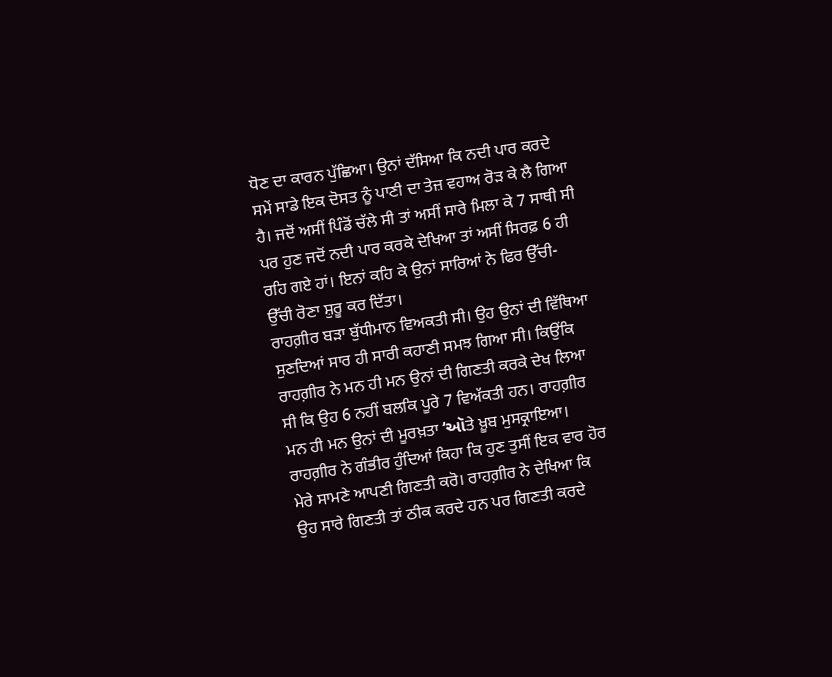ਧੋਣ ਦਾ ਕਾਰਨ ਪੁੱਛਿਆ। ਉਨਾਂ ਦੱਸਿਆ ਕਿ ਨਦੀ ਪਾਰ ਕਰਦੇ ਸਮੇਂ ਸਾਡੇ ਇਕ ਦੋਸਤ ਨੂੰ ਪਾਣੀ ਦਾ ਤੇਜ਼ ਵਹਾਅ ਰੋੜ ਕੇ ਲੈ ਗਿਆ ਹੈ। ਜਦੋਂ ਅਸੀਂ ਪਿੰਡੋਂ ਚੱਲੇ ਸੀ ਤਾਂ ਅਸੀਂ ਸਾਰੇ ਮਿਲਾ ਕੇ 7 ਸਾਥੀ ਸੀ ਪਰ ਹੁਣ ਜਦੋਂ ਨਦੀ ਪਾਰ ਕਰਕੇ ਦੇਖਿਆ ਤਾਂ ਅਸੀਂ ਸਿਰਫ਼ 6 ਹੀ ਰਹਿ ਗਏ ਹਾਂ। ਇਨਾਂ ਕਹਿ ਕੇ ਉਨਾਂ ਸਾਰਿਆਂ ਨੇ ਫਿਰ ਉੱਚੀ-ਉੱਚੀ ਰੋਣਾ ਸ਼ੁਰੂ ਕਰ ਦਿੱਤਾ।
ਰਾਹਗ਼ੀਰ ਬੜਾ ਬੁੱਧੀਮਾਨ ਵਿਅਕਤੀ ਸੀ। ਉਹ ਉਨਾਂ ਦੀ ਵਿੱਥਿਆ ਸੁਣਦਿਆਂ ਸਾਰ ਹੀ ਸਾਰੀ ਕਹਾਣੀ ਸਮਝ ਗਿਆ ਸੀ। ਕਿਉਂਕਿ ਰਾਹਗ਼ੀਰ ਨੇ ਮਨ ਹੀ ਮਨ ਉਨਾਂ ਦੀ ਗਿਣਤੀ ਕਰਕੇ ਦੇਖ ਲਿਆ ਸੀ ਕਿ ਉਹ 6 ਨਹੀਂ ਬਲਕਿ ਪੂਰੇ 7 ਵਿਅੱਕਤੀ ਹਨ। ਰਾਹਗ਼ੀਰ ਮਨ ਹੀ ਮਨ ਉਨਾਂ ਦੀ ਮੂਰਖ਼ਤਾ ‘ઑਤੇ ਖ਼ੂਬ ਮੁਸਕ੍ਰਾਇਆ। ਰਾਹਗ਼ੀਰ ਨੇ ਗੰਭੀਰ ਹੁੰਦਿਆਂ ਕਿਹਾ ਕਿ ਹੁਣ ਤੁਸੀਂ ਇਕ ਵਾਰ ਹੋਰ ਮੇਰੇ ਸਾਮਣੇ ਆਪਣੀ ਗਿਣਤੀ ਕਰੋ। ਰਾਹਗ਼ੀਰ ਨੇ ਦੇਖਿਆ ਕਿ ਉਹ ਸਾਰੇ ਗਿਣਤੀ ਤਾਂ ਠੀਕ ਕਰਦੇ ਹਨ ਪਰ ਗਿਣਤੀ ਕਰਦੇ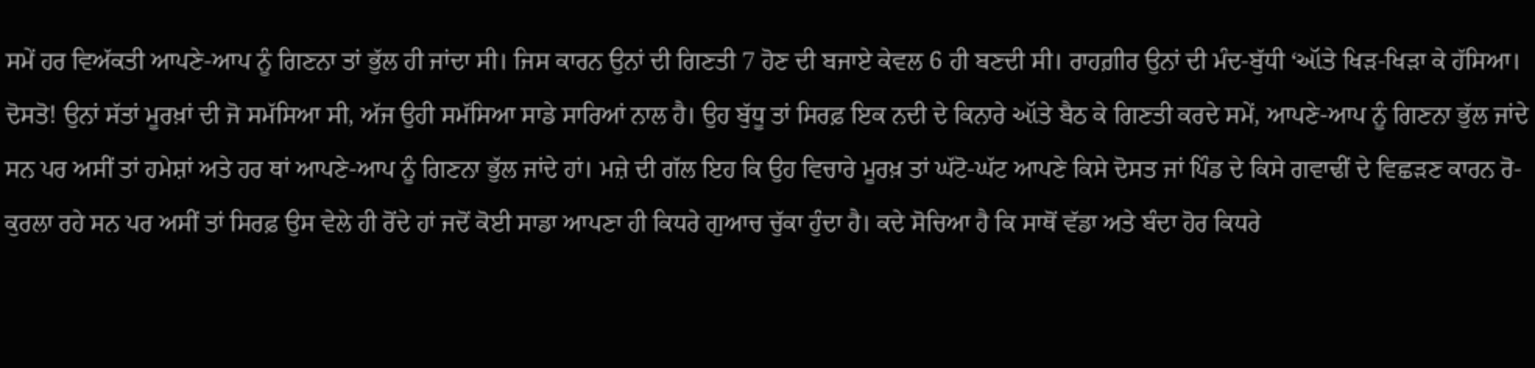ਸਮੇਂ ਹਰ ਵਿਅੱਕਤੀ ਆਪਣੇ-ਆਪ ਨੂੰ ਗਿਣਨਾ ਤਾਂ ਭੁੱਲ ਹੀ ਜਾਂਦਾ ਸੀ। ਜਿਸ ਕਾਰਨ ਉਨਾਂ ਦੀ ਗਿਣਤੀ 7 ਹੋਣ ਦੀ ਬਜਾਏ ਕੇਵਲ 6 ਹੀ ਬਣਦੀ ਸੀ। ਰਾਹਗ਼ੀਰ ਉਨਾਂ ਦੀ ਮੰਦ-ਬੁੱਧੀ ‘ઑਤੇ ਖਿੜ-ਖਿੜਾ ਕੇ ਹੱਸਿਆ।
ਦੋਸਤੋ! ਉਨਾਂ ਸੱਤਾਂ ਮੂਰਖ਼ਾਂ ਦੀ ਜੋ ਸਮੱਸਿਆ ਸੀ, ਅੱਜ ਉਹੀ ਸਮੱਸਿਆ ਸਾਡੇ ਸਾਰਿਆਂ ਨਾਲ ਹੈ। ਉਹ ਬੁੱਧੂ ਤਾਂ ਸਿਰਫ਼ ਇਕ ਨਦੀ ਦੇ ਕਿਨਾਰੇ ઑਤੇ ਬੈਠ ਕੇ ਗਿਣਤੀ ਕਰਦੇ ਸਮੇਂ, ਆਪਣੇ-ਆਪ ਨੂੰ ਗਿਣਨਾ ਭੁੱਲ ਜਾਂਦੇ ਸਨ ਪਰ ਅਸੀਂ ਤਾਂ ਹਮੇਸ਼ਾਂ ਅਤੇ ਹਰ ਥਾਂ ਆਪਣੇ-ਆਪ ਨੂੰ ਗਿਣਨਾ ਭੁੱਲ ਜਾਂਦੇ ਹਾਂ। ਮਜ਼ੇ ਦੀ ਗੱਲ ਇਹ ਕਿ ਉਹ ਵਿਚਾਰੇ ਮੂਰਖ਼ ਤਾਂ ਘੱਟੋ-ਘੱਟ ਆਪਣੇ ਕਿਸੇ ਦੋਸਤ ਜਾਂ ਪਿੰਡ ਦੇ ਕਿਸੇ ਗਵਾਢੀਂ ਦੇ ਵਿਛੜਣ ਕਾਰਨ ਰੋ-ਕੁਰਲਾ ਰਹੇ ਸਨ ਪਰ ਅਸੀਂ ਤਾਂ ਸਿਰਫ਼ ਉਸ ਵੇਲੇ ਹੀ ਰੋਂਦੇ ਹਾਂ ਜਦੋਂ ਕੋਈ ਸਾਡਾ ਆਪਣਾ ਹੀ ਕਿਧਰੇ ਗੁਆਚ ਚੁੱਕਾ ਹੁੰਦਾ ਹੈ। ਕਦੇ ਸੋਚਿਆ ਹੈ ਕਿ ਸਾਥੋਂ ਵੱਡਾ ਅਤੇ ਬੰਦਾ ਹੋਰ ਕਿਧਰੇ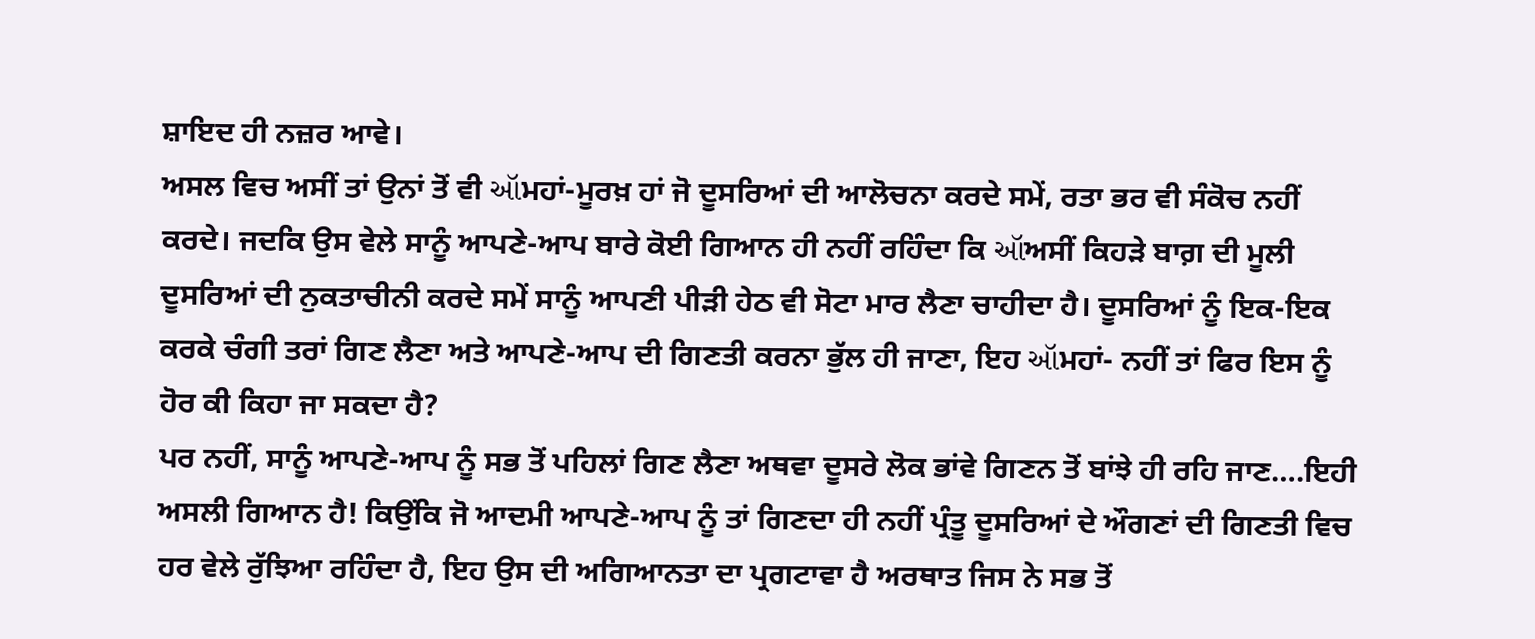ਸ਼ਾਇਦ ਹੀ ਨਜ਼ਰ ਆਵੇ।
ਅਸਲ ਵਿਚ ਅਸੀਂ ਤਾਂ ਉਨਾਂ ਤੋਂ ਵੀ ઑਮਹਾਂ-ਮੂਰਖ਼ ਹਾਂ ਜੋ ਦੂਸਰਿਆਂ ਦੀ ਆਲੋਚਨਾ ਕਰਦੇ ਸਮੇਂ, ਰਤਾ ਭਰ ਵੀ ਸੰਕੋਚ ਨਹੀਂ ਕਰਦੇ। ਜਦਕਿ ਉਸ ਵੇਲੇ ਸਾਨੂੰ ਆਪਣੇ-ਆਪ ਬਾਰੇ ਕੋਈ ਗਿਆਨ ਹੀ ਨਹੀਂ ਰਹਿੰਦਾ ਕਿ ઑਅਸੀਂ ਕਿਹੜੇ ਬਾਗ਼ ਦੀ ਮੂਲੀ ਦੂਸਰਿਆਂ ਦੀ ਨੁਕਤਾਚੀਨੀ ਕਰਦੇ ਸਮੇਂ ਸਾਨੂੰ ਆਪਣੀ ਪੀੜੀ ਹੇਠ ਵੀ ਸੋਟਾ ਮਾਰ ਲੈਣਾ ਚਾਹੀਦਾ ਹੈ। ਦੂਸਰਿਆਂ ਨੂੰ ਇਕ-ਇਕ ਕਰਕੇ ਚੰਗੀ ਤਰਾਂ ਗਿਣ ਲੈਣਾ ਅਤੇ ਆਪਣੇ-ਆਪ ਦੀ ਗਿਣਤੀ ਕਰਨਾ ਭੁੱਲ ਹੀ ਜਾਣਾ, ਇਹ ઑਮਹਾਂ- ਨਹੀਂ ਤਾਂ ਫਿਰ ਇਸ ਨੂੰ ਹੋਰ ਕੀ ਕਿਹਾ ਜਾ ਸਕਦਾ ਹੈ?
ਪਰ ਨਹੀਂ, ਸਾਨੂੰ ਆਪਣੇ-ਆਪ ਨੂੰ ਸਭ ਤੋਂ ਪਹਿਲਾਂ ਗਿਣ ਲੈਣਾ ਅਥਵਾ ਦੂਸਰੇ ਲੋਕ ਭਾਂਵੇ ਗਿਣਨ ਤੋਂ ਬਾਂਝੇ ਹੀ ਰਹਿ ਜਾਣ….ਇਹੀ ਅਸਲੀ ਗਿਆਨ ਹੈ! ਕਿਉਂਕਿ ਜੋ ਆਦਮੀ ਆਪਣੇ-ਆਪ ਨੂੰ ਤਾਂ ਗਿਣਦਾ ਹੀ ਨਹੀਂ ਪ੍ਰੰਤੂ ਦੂਸਰਿਆਂ ਦੇ ਔਗਣਾਂ ਦੀ ਗਿਣਤੀ ਵਿਚ ਹਰ ਵੇਲੇ ਰੁੱਝਿਆ ਰਹਿੰਦਾ ਹੈ, ਇਹ ਉਸ ਦੀ ਅਗਿਆਨਤਾ ਦਾ ਪ੍ਰਗਟਾਵਾ ਹੈ ਅਰਥਾਤ ਜਿਸ ਨੇ ਸਭ ਤੋਂ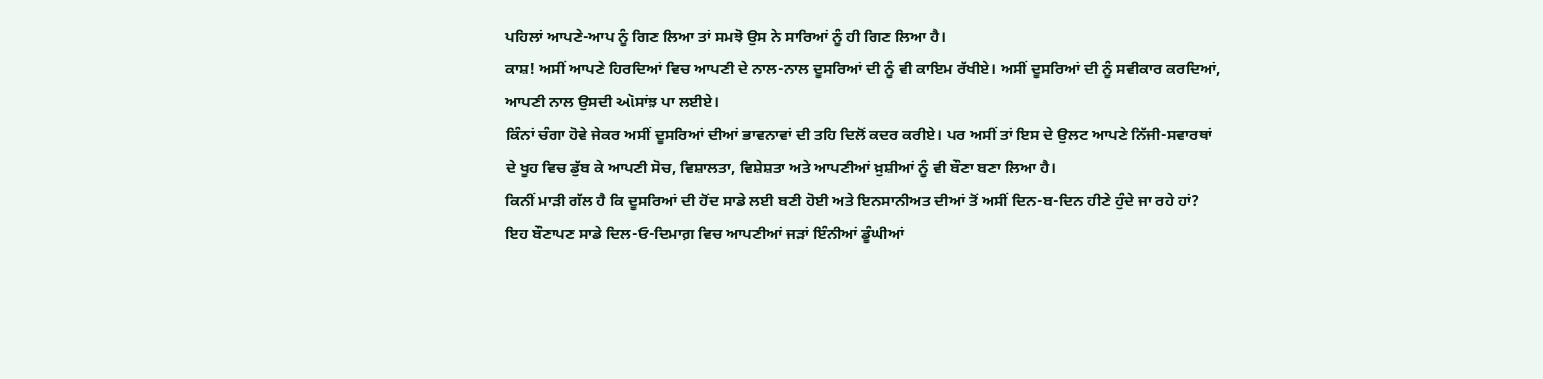ਪਹਿਲਾਂ ਆਪਣੇ-ਆਪ ਨੂੰ ਗਿਣ ਲਿਆ ਤਾਂ ਸਮਝੋ ਉਸ ਨੇ ਸਾਰਿਆਂ ਨੂੰ ਹੀ ਗਿਣ ਲਿਆ ਹੈ।
ਕਾਸ਼! ਅਸੀਂ ਆਪਣੇ ਹਿਰਦਿਆਂ ਵਿਚ ਆਪਣੀ ਦੇ ਨਾਲ-ਨਾਲ ਦੂਸਰਿਆਂ ਦੀ ਨੂੰ ਵੀ ਕਾਇਮ ਰੱਖੀਏ। ਅਸੀਂ ਦੂਸਰਿਆਂ ਦੀ ਨੂੰ ਸਵੀਕਾਰ ਕਰਦਿਆਂ, ਆਪਣੀ ਨਾਲ ਉਸਦੀ ઑਸਾਂਝ਼ ਪਾ ਲਈਏ।
ਕਿੰਨਾਂ ਚੰਗਾ ਹੋਵੇ ਜੇਕਰ ਅਸੀਂ ਦੂਸਰਿਆਂ ਦੀਆਂ ਭਾਵਨਾਵਾਂ ਦੀ ਤਹਿ ਦਿਲੋਂ ਕਦਰ ਕਰੀਏ। ਪਰ ਅਸੀਂ ਤਾਂ ਇਸ ਦੇ ਉਲਟ ਆਪਣੇ ਨਿੱਜੀ-ਸਵਾਰਥਾਂ ਦੇ ਖੂਹ ਵਿਚ ਡੁੱਬ ਕੇ ਆਪਣੀ ਸੋਚ, ਵਿਸ਼ਾਲਤਾ, ਵਿਸ਼ੇਸ਼ਤਾ ਅਤੇ ਆਪਣੀਆਂ ਖ਼ੁਸ਼ੀਆਂ ਨੂੰ ਵੀ ਬੌਣਾ ਬਣਾ ਲਿਆ ਹੈ।
ਕਿਨੀਂ ਮਾੜੀ ਗੱਲ ਹੈ ਕਿ ਦੂਸਰਿਆਂ ਦੀ ਹੋਂਦ ਸਾਡੇ ਲਈ ਬਣੀ ਹੋਈ ਅਤੇ ਇਨਸਾਨੀਅਤ ਦੀਆਂ ਤੋਂ ਅਸੀਂ ਦਿਨ-ਬ-ਦਿਨ ਹੀਣੇ ਹੁੰਦੇ ਜਾ ਰਹੇ ਹਾਂ?
ਇਹ ਬੌਣਾਪਣ ਸਾਡੇ ਦਿਲ-ਓ-ਦਿਮਾਗ਼ ਵਿਚ ਆਪਣੀਆਂ ਜੜਾਂ ਇੰਨੀਆਂ ਡੂੰਘੀਆਂ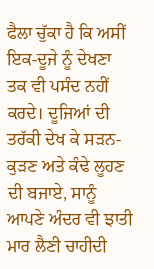ਫੈਲਾ ਚੁੱਕਾ ਹੈ ਕਿ ਅਸੀਂ ਇਕ-ਦੂਜੇ ਨੂੰ ਦੇਖਣਾ ਤਕ ਵੀ ਪਸੰਦ ਨਹੀਂ ਕਰਦੇ। ਦੂਜਿਆਂ ਦੀ ਤਰੱਕੀ ਦੇਖ ਕੇ ਸੜਨ-ਕੁੜਣ ਅਤੇ ਕੰਢੇ ਲੂਹਣ ਦੀ ਬਜਾਏ, ਸਾਨੂੰ ਆਪਣੇ ਅੰਦਰ ਵੀ ਝਾਤੀ ਮਾਰ ਲੈਣੀ ਚਾਹੀਦੀ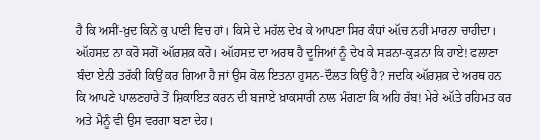ਹੈ ਕਿ ਅਸੀਂ-ਖ਼ੁਦ ਕਿਨੇਂ ਕੁ ਪਾਣੀ ਵਿਚ ਹਾਂ। ਕਿਸੇ ਦੇ ਮਹੱਲ ਦੇਖ ਕੇ ਆਪਣਾ ਸਿਰ ਕੰਧਾਂ ઑਚ ਨਹੀਂ ਮਾਰਨਾ ਚਾਹੀਦਾ।
ઑਹਸਦ਼ ਨਾ ਕਰੋ ਸਗੋਂ ઑਰਸ਼ਕ਼ ਕਰੋ। ઑਹਸਦ਼ ਦਾ ਅਰਥ ਹੈ ਦੂਜਿਆਂ ਨੂੰ ਦੇਖ ਕੇ ਸੜਨਾ-ਕੁੜਨਾ ਕਿ ਹਾਏ! ਫਲਾਣਾ ਬੰਦਾ ਏਨੀ ਤਰੱਕੀ ਕਿਉਂ ਕਰ ਗਿਆ ਹੈ ਜਾਂ ਉਸ ਕੋਲ ਇਤਨਾ ਹੁਸਨ-ਦੌਲਤ ਕਿਉਂ ਹੈ? ਜਦਕਿ ઑਰਸ਼ਕ਼ ਦੇ ਅਰਥ ਹਨ ਕਿ ਆਪਣੇ ਪਾਲਣਹਾਰੇ ਤੋਂ ਸ਼ਿਕਾਇਤ ਕਰਨ ਦੀ ਬਜਾਏ ਖ਼ਾਕਸਾਰੀ ਨਾਲ ਮੰਗਣਾ ਕਿ ਅਹਿ ਰੱਬ! ਮੇਰੇ ઑਤੇ ਰਹਿਮਤ ਕਰ ਅਤੇ ਮੈਨੂੰ ਵੀ ਉਸ ਵਰਗਾ ਬਣਾ ਦੇਹ।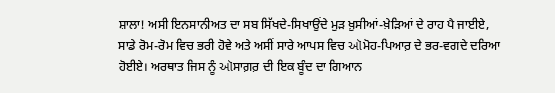ਸ਼ਾਲਾ! ਅਸੀ ਇਨਸਾਨੀਅਤ ਦਾ ਸਬ ਸਿੱਖਦੇ-ਸਿਖਾਉਂਦੇ ਮੁੜ ਖ਼ੁਸੀਆਂ-ਖ਼ੇੜਿਆਂ ਦੇ ਰਾਹ ਪੈ ਜਾਈਏ, ਸਾਡੇ ਰੋਮ-ਰੋਮ ਵਿਚ ਭਰੀ ਹੋਵੇ ਅਤੇ ਅਸੀਂ ਸਾਰੇ ਆਪਸ ਵਿਚ ઑਮੋਹ-ਪਿਆਰ਼ ਦੇ ਭਰ-ਵਗਦੇ ਦਰਿਆ ਹੋਈਏ। ਅਰਥਾਤ ਜਿਸ ਨੂੰ ઑਸਾਗ਼ਰ਼ ਦੀ ਇਕ ਬੂੰਦ ਦਾ ਗਿਆਨ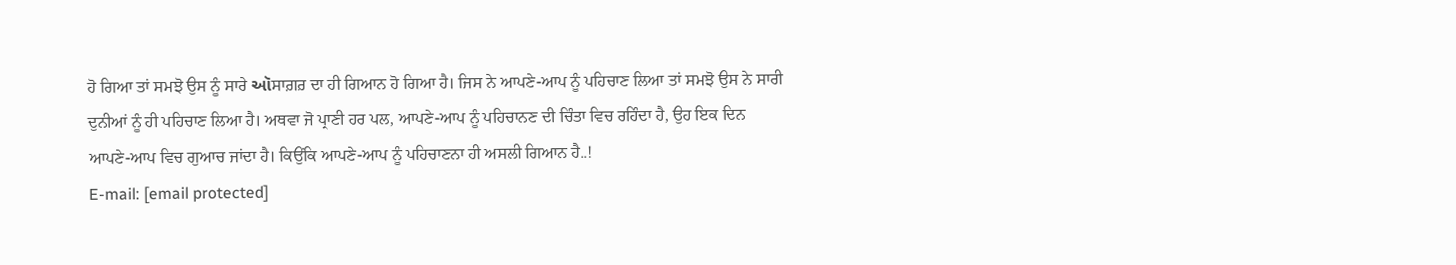ਹੋ ਗਿਆ ਤਾਂ ਸਮਝੋ ਉਸ ਨੂੰ ਸਾਰੇ ઑਸਾਗ਼ਰ਼ ਦਾ ਹੀ ਗਿਆਨ ਹੋ ਗਿਆ ਹੈ। ਜਿਸ ਨੇ ਆਪਣੇ-ਆਪ ਨੂੰ ਪਹਿਚਾਣ ਲਿਆ ਤਾਂ ਸਮਝੋ ਉਸ ਨੇ ਸਾਰੀ ਦੁਨੀਆਂ ਨੂੰ ਹੀ ਪਹਿਚਾਣ ਲਿਆ ਹੈ। ਅਥਵਾ ਜੋ ਪ੍ਰਾਣੀ ਹਰ ਪਲ, ਆਪਣੇ-ਆਪ ਨੂੰ ਪਹਿਚਾਨਣ ਦੀ ਚਿੰਤਾ ਵਿਚ ਰਹਿੰਦਾ ਹੈ, ਉਹ ਇਕ ਦਿਨ ਆਪਣੇ-ਆਪ ਵਿਚ ਗੁਆਚ ਜਾਂਦਾ ਹੈ। ਕਿਉਂਕਿ ਆਪਣੇ-ਆਪ ਨੂੰ ਪਹਿਚਾਣਨਾ ਹੀ ਅਸਲੀ ਗਿਆਨ ਹੈ..!
E-mail: [email protected]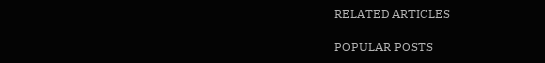RELATED ARTICLES

POPULAR POSTS